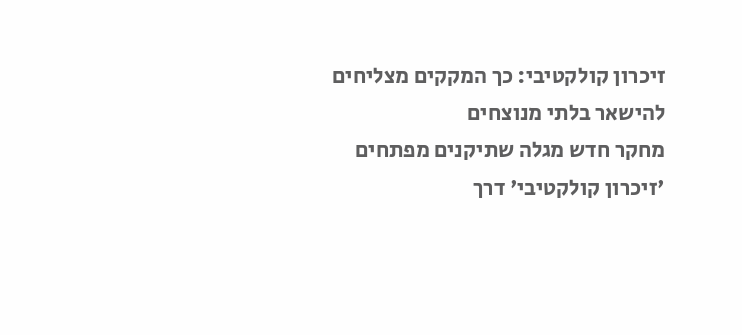זיכרון קולקטיבי: כך המקקים מצליחים להישאר בלתי מנוצחים
מחקר חדש מגלה שתיקנים מפתחים 'זיכרון קולקטיבי' דרך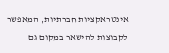אינטראקציות חברתיות, המאפשר לקבוצות להישאר במקום גם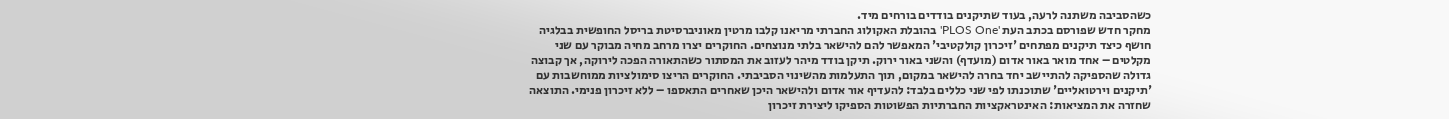כשהסביבה משתנה לרעה, בעוד שתיקנים בודדים בורחים מיד.
מחקר חדש שפורסם בכתב העת 'PLOS One' בהובלת האקולוג החברתי מריאנו קלבו מרטין מאוניברסיטת בריסל החופשית בבלגיה חושף כיצד תיקנים מפתחים 'זיכרון קולקטיבי' המאפשר להם להישאר בלתי מנוצחים. החוקרים יצרו מרחב מחיה מבוקר עם שני מקלטים – אחד מואר באור אדום (מועדף) והשני באור ירוק. תיקן בודד מיהר לעזוב את המסתור כשהתאורה הפכה לירוקה, אך קבוצה גדולה שהספיקה להתיישב יחד בחרה להישאר במקום, תוך התעלמות מהשינוי הסביבתי. החוקרים הריצו סימולציות ממוחשבות עם 'תיקנים וירטואליים' שתוכנתו לפי שני כללים בלבד: להעדיף אור אדום ולהישאר היכן שאחרים התאספו – ללא זיכרון פנימי. התוצאה שחזרה את המציאות: האינטראקציות החברתיות הפשוטות הספיקו ליצירת זיכרון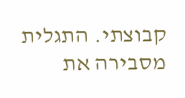קבוצתי. התגלית מסבירה את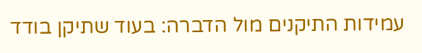עמידות התיקנים מול הדברה: בעוד שתיקן בודד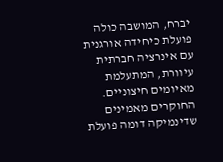יברח, המושבה כולה פועלת כיחידה אורגנית עם אינרציה חברתית עיוורת, המתעלמת מאיומים חיצוניים. החוקרים מאמינים שדינמיקה דומה פועלת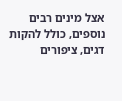אצל מינים רבים נוספים, כולל להקות דגים, ציפורים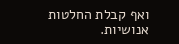ואף קבלת החלטות אנושיות.